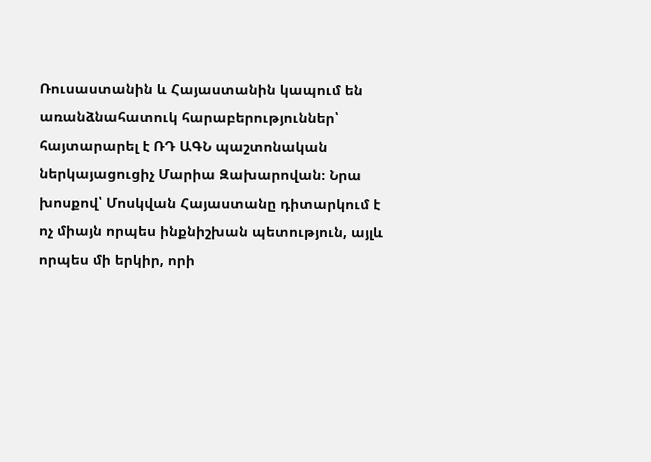Ռուսաստանին և Հայաստանին կապում են առանձնահատուկ հարաբերություններ՝ հայտարարել է ՌԴ ԱԳՆ պաշտոնական ներկայացուցիչ Մարիա Զախարովան։ Նրա խոսքով՝ Մոսկվան Հայաստանը դիտարկում է ոչ միայն որպես ինքնիշխան պետություն, այլև որպես մի երկիր, որի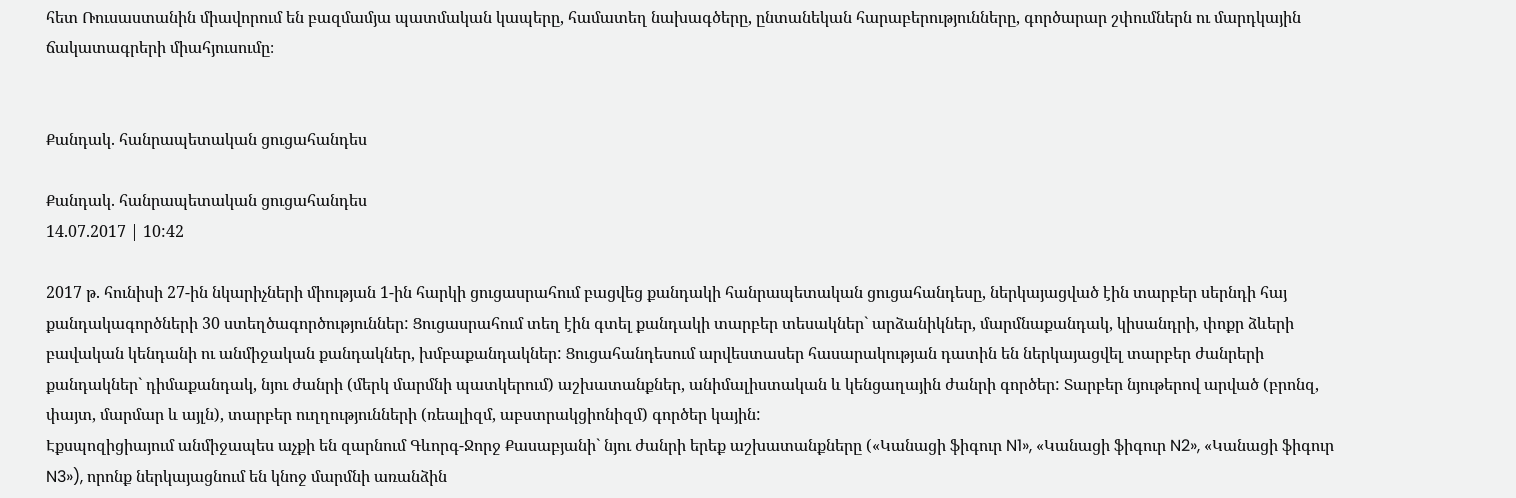հետ Ռուսաստանին միավորում են բազմամյա պատմական կապերը, համատեղ նախագծերը, ընտանեկան հարաբերությունները, գործարար շփումներն ու մարդկային ճակատագրերի միահյուսումը։


Քանդակ. հանրապետական ցուցահանդես

Քանդակ. հանրապետական ցուցահանդես
14.07.2017 | 10:42

2017 թ. հունիսի 27-ին նկարիչների միության 1-ին հարկի ցուցասրահում բացվեց քանդակի հանրապետական ցուցահանդեսը, ներկայացված էին տարբեր սերնդի հայ քանդակագործների 30 ստեղծագործություններ: Ցուցասրահում տեղ էին գտել քանդակի տարբեր տեսակներ` արձանիկներ, մարմնաքանդակ, կիսանդրի, փոքր ձևերի բավական կենդանի ու անմիջական քանդակներ, խմբաքանդակներ: Ցուցահանդեսում արվեստասեր հասարակության դատին են ներկայացվել տարբեր ժանրերի քանդակներ` դիմաքանդակ, նյու ժանրի (մերկ մարմնի պատկերում) աշխատանքներ, անիմալիստական և կենցաղային ժանրի գործեր: Տարբեր նյութերով արված (բրոնզ, փայտ, մարմար և այլն), տարբեր ուղղությունների (ռեալիզմ, աբստրակցիոնիզմ) գործեր կային:
Էքսպոզիցիայում անմիջապես աչքի են զարնում Գևորգ-Ջորջ Քասաբյանի` նյու ժանրի երեք աշխատանքները («Կանացի ֆիգուր N1», «Կանացի ֆիգուր N2», «Կանացի ֆիգուր N3»), որոնք ներկայացնում են կնոջ մարմնի առանձին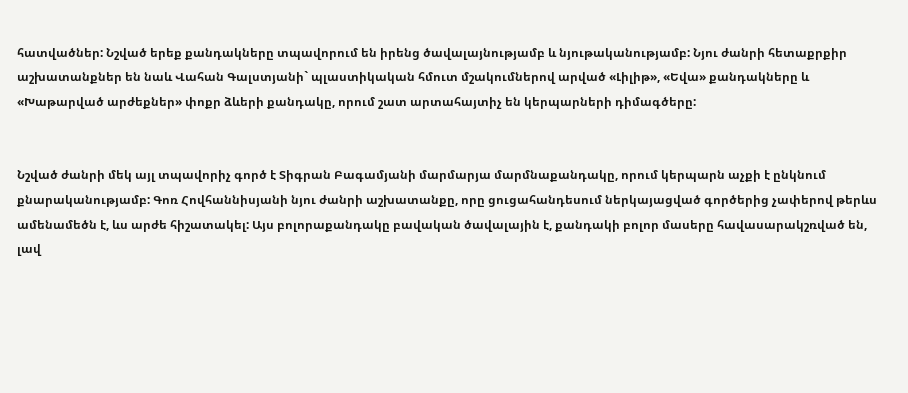հատվածներ: Նշված երեք քանդակները տպավորում են իրենց ծավալայնությամբ և նյութականությամբ: Նյու ժանրի հետաքրքիր աշխատանքներ են նաև Վահան Գալստյանի` պլաստիկական հմուտ մշակումներով արված «Լիլիթ», «Եվա» քանդակները և «Խաթարված արժեքներ» փոքր ձևերի քանդակը, որում շատ արտահայտիչ են կերպարների դիմագծերը:


Նշված ժանրի մեկ այլ տպավորիչ գործ է Տիգրան Բագամյանի մարմարյա մարմնաքանդակը, որում կերպարն աչքի է ընկնում քնարականությամբ: Գոռ Հովհաննիսյանի նյու ժանրի աշխատանքը, որը ցուցահանդեսում ներկայացված գործերից չափերով թերևս ամենամեծն է, ևս արժե հիշատակել: Այս բոլորաքանդակը բավական ծավալային է, քանդակի բոլոր մասերը հավասարակշռված են, լավ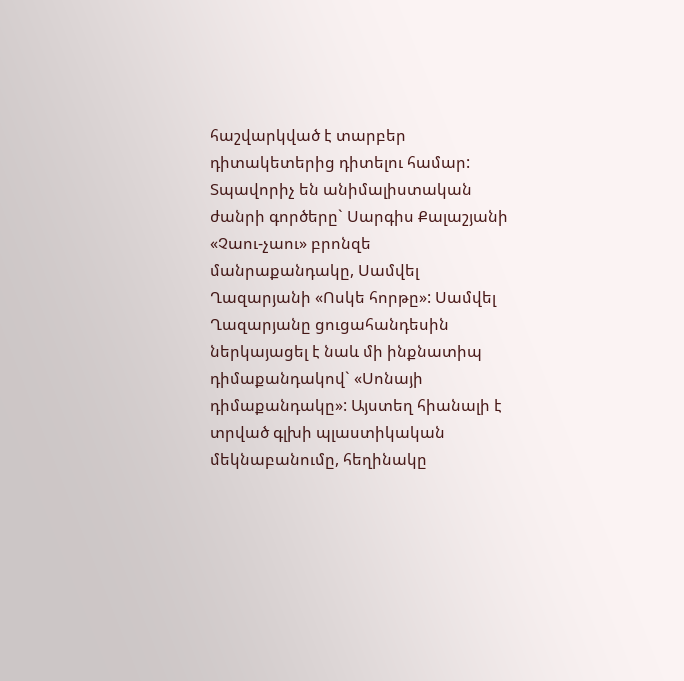հաշվարկված է տարբեր դիտակետերից դիտելու համար:
Տպավորիչ են անիմալիստական ժանրի գործերը` Սարգիս Քալաշյանի «Չաու-չաու» բրոնզե մանրաքանդակը, Սամվել Ղազարյանի «Ոսկե հորթը»: Սամվել Ղազարյանը ցուցահանդեսին ներկայացել է նաև մի ինքնատիպ դիմաքանդակով` «Սոնայի դիմաքանդակը»: Այստեղ հիանալի է տրված գլխի պլաստիկական մեկնաբանումը, հեղինակը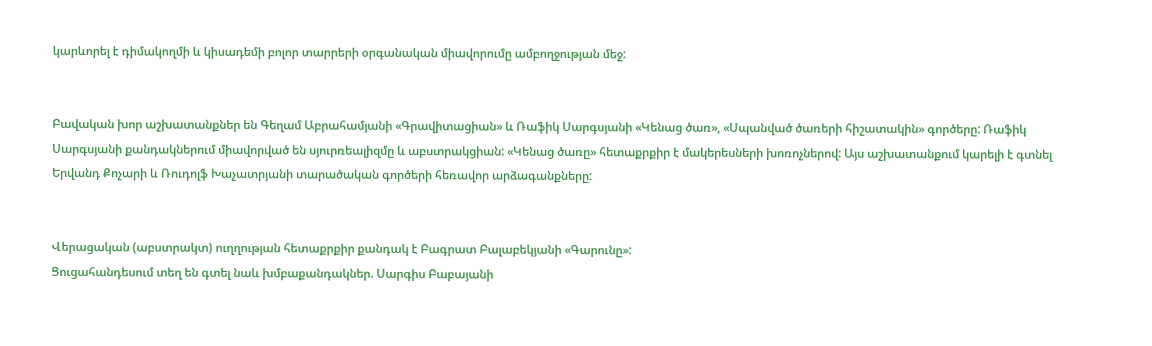կարևորել է դիմակողմի և կիսադեմի բոլոր տարրերի օրգանական միավորումը ամբողջության մեջ:


Բավական խոր աշխատանքներ են Գեղամ Աբրահամյանի «Գրավիտացիան» և Ռաֆիկ Սարգսյանի «Կենաց ծառ», «Սպանված ծառերի հիշատակին» գործերը: Ռաֆիկ Սարգսյանի քանդակներում միավորված են սյուրռեալիզմը և աբստրակցիան: «Կենաց ծառը» հետաքրքիր է մակերեսների խոռոչներով: Այս աշխատանքում կարելի է գտնել Երվանդ Քոչարի և Ռուդոլֆ Խաչատրյանի տարածական գործերի հեռավոր արձագանքները:


Վերացական (աբստրակտ) ուղղության հետաքրքիր քանդակ է Բագրատ Բալաբեկյանի «Գարունը»:
Ցուցահանդեսում տեղ են գտել նաև խմբաքանդակներ. Սարգիս Բաբայանի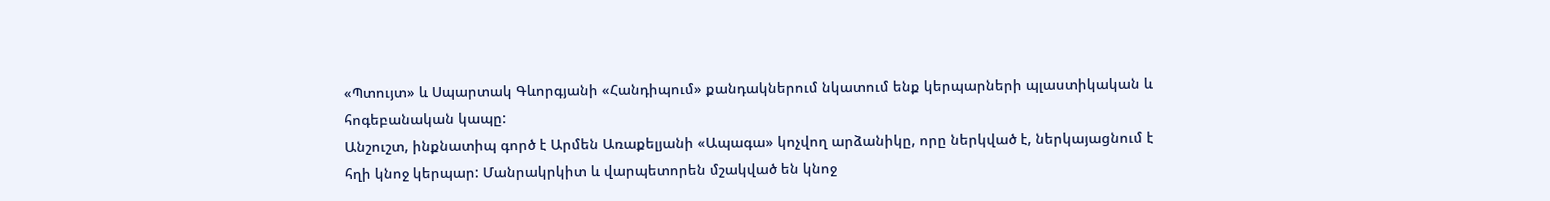«Պտույտ» և Սպարտակ Գևորգյանի «Հանդիպում» քանդակներում նկատում ենք կերպարների պլաստիկական և հոգեբանական կապը:
Անշուշտ, ինքնատիպ գործ է Արմեն Առաքելյանի «Ապագա» կոչվող արձանիկը, որը ներկված է, ներկայացնում է հղի կնոջ կերպար: Մանրակրկիտ և վարպետորեն մշակված են կնոջ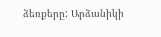ձեռքերը: Արձանիկի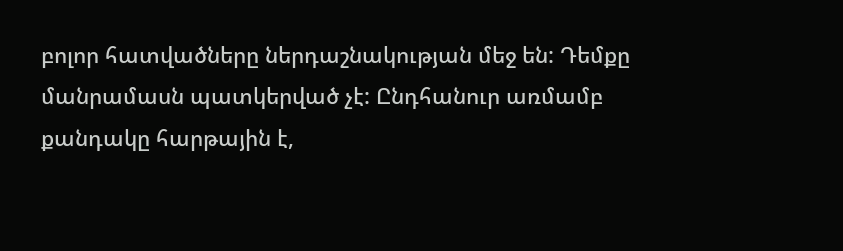բոլոր հատվածները ներդաշնակության մեջ են: Դեմքը մանրամասն պատկերված չէ: Ընդհանուր առմամբ քանդակը հարթային է,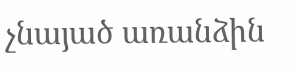չնայած առանձին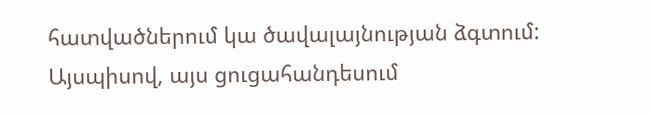հատվածներում կա ծավալայնության ձգտում:
Այսպիսով, այս ցուցահանդեսում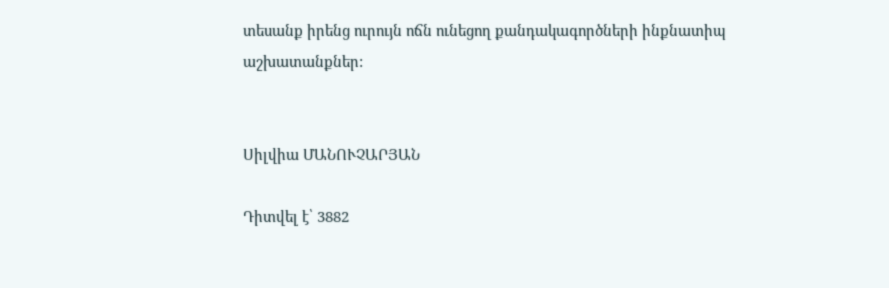տեսանք իրենց ուրույն ոճն ունեցող քանդակագործների ինքնատիպ աշխատանքներ:


Սիլվիա ՄԱՆՈՒՉԱՐՅԱՆ

Դիտվել է՝ 3882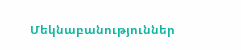Մեկնաբանություններ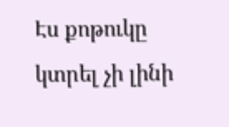Էս քոթուկը կտրել չի լինի